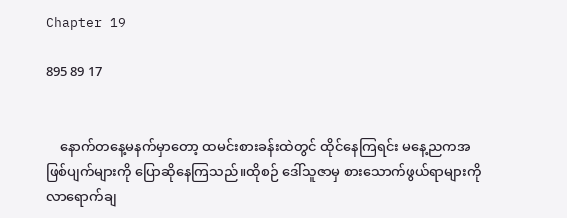Chapter 19

895 89 17


    နောက်တနေ့မနက်မှာတော့ ထမင်းစားခန်းထဲတွင် ထိုင်နေကြရင်း မနေ့ညကအဖြစ်ပျက်များကို ပြောဆိုနေကြသည်။ထိုစဉ် ဒေါ်သူဇာမှ စားသောက်ဖွယ်ရာများကို လာရောက်ချ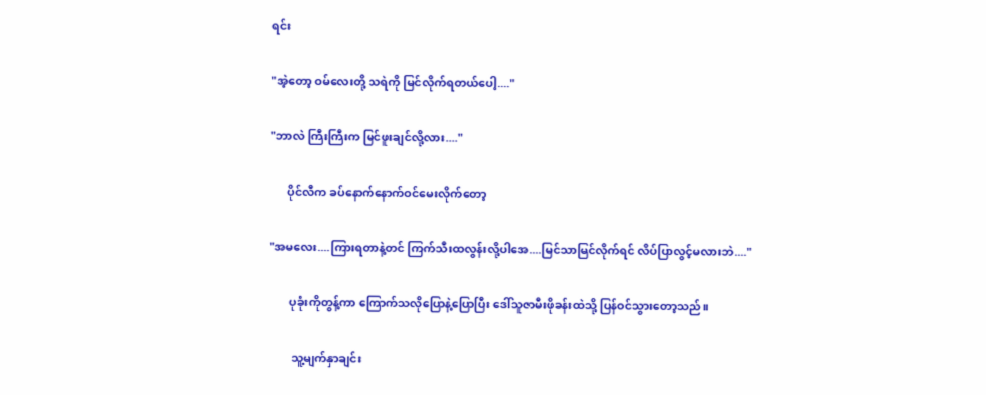ရင်း

"အဲ့တော့ ဝမ်လေးတို့ သရဲကို မြင်လိုက်ရတယ်ပေါ့...."

"ဘာလဲ ကြီးကြီးက မြင်ဖူးချင်လို့လား...."

      ပိုင်လီက ခပ်နောက်နောက်ဝင်မေးလိုက်တော့

"အမလေး....ကြားရတာနဲ့တင် ကြက်သီးထလွန်းလို့ပါအေ....မြင်သာမြင်လိုက်ရင် လိပ်ပြာလွင့်မလားဘဲ...."

       ပုခုံးကိုတွန့်ကာ ကြောက်သလိုပြောနဲ့ပြောပြီး ဒေါ်သူဇာမီးဖိုခန်းထဲသို့ ပြန်ဝင်သွားတော့သည်။

        သူ့မျက်နှာချင်း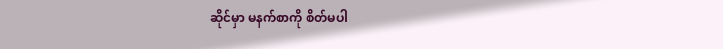ဆိုင်မှာ မနက်စာကို စိတ်မပါ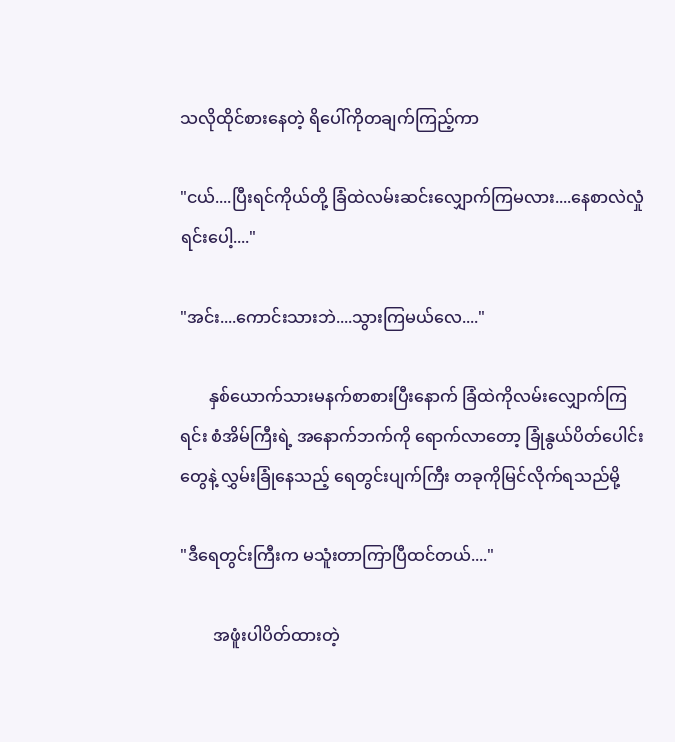သလိုထိုင်စားနေတဲ့ ရိပေါ်ကိုတချက်ကြည့်ကာ

"ငယ်....ပြီးရင်ကိုယ်တို့ ခြံထဲလမ်းဆင်းလျှောက်ကြမလား....နေစာလဲလှုံရင်းပေါ့...."

"အင်း....ကောင်းသားဘဲ....သွားကြမယ်လေ...."

       နှစ်ယောက်သားမနက်စာစားပြီးနောက် ခြံထဲကိုလမ်းလျှောက်ကြရင်း စံအိမ်ကြီးရဲ့ အနောက်ဘက်ကို ရောက်လာတော့ ခြုံနွယ်ပိတ်ပေါင်းတွေနဲ့ လွှမ်းခြုံနေသည့် ရေတွင်းပျက်ကြီး တခုကိုမြင်လိုက်ရသည်မို့

"ဒီရေတွင်းကြီးက မသူံးတာကြာပြီထင်တယ်...."

        အဖူံးပါပိတ်ထားတဲ့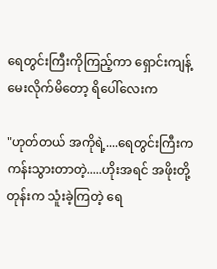ရေတွင်းကြီးကိုကြည့်ကာ ရှောင်းကျန့်မေးလိုက်မိတော့ ရိပေါ်လေးက

"ဟုတ်တယ် အကိုရဲ့....ရေတွင်းကြီးက ကန်းသွားတာတဲ့.....ဟိုးအရင် အဖိုးတို့တုန်းက သူံးခဲ့ကြတဲ့ ရေ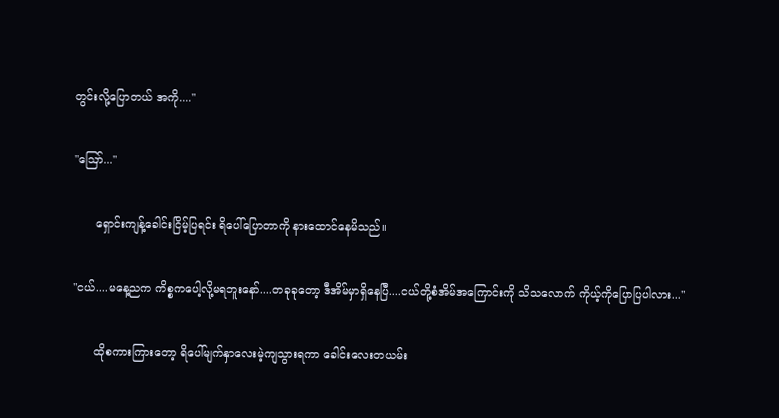တွင်းလို့ပြောတယ် အကို...."

"ဪ..."

      ရှောင်းကျန့်ခေါင်းငြိမ့်ပြရင်း ရိပေါ်ပြောတာကို နားထောင်နေမိသည်။

"ငယ်....မနေ့ညက ကိစ္စကပေါ့လို့မရဘူးနော်....တခုခုတော့ ဒီအိမ်မှာရှိနေပြီ....ငယ်တို့စံအိမ်အ‌ကြောင်းကို သိသလောက် ကိုယ့်ကိုပြောပြပါလား..."

      ထိုစကားကြားတော့ ရိပေါ်မျက်နှာလေးမဲ့ကျသွားရကာ ခေါင်းလေးတယမ်း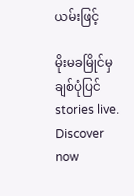ယမ်းဖြင့်

မိုးမခမြိုင်မှ ချစ်ပုံပြင် stories live. Discover now